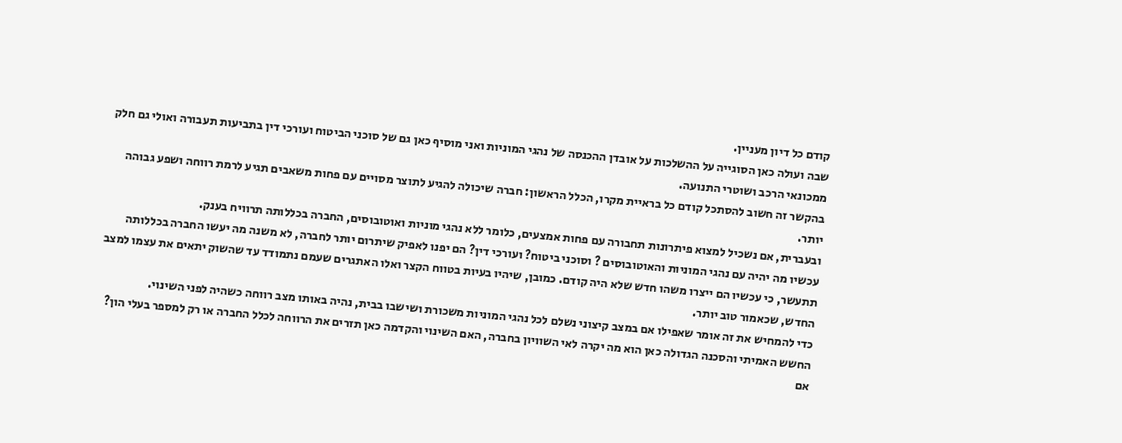קודם כל דיון מעניין.
שבה ועולה כאן הסוגייה על ההשלכות על אובדן ההכנסה של נהגי המוניות ואני מוסיף כאן גם של סוכני הביטוח ועורכי דין בתביעות תעבורה ואולי גם חלק ממכונאי הרכב ושוטרי התנועה.
בהקשר זה חשוב להסתכל קודם כל בראיית מקרו, הכלל הראשון: חברה שיכולה להגיע לתוצר מסויים עם פחות משאבים תגיע לרמת רווחה ושפע גבוהה יותר.
ובעברית, אם נשכיל למצוא פיתרונות תחבורה עם פחות אמצעים, כלומר ללא נהגי מוניות ואוטובוסים, החברה בכללותה תרוויח בענק.
עכשיו מה יהיה עם נהגי המוניות והאוטובוסים ? וסוכני ביטוח? ועורכי דין? הם יפנו לאפיק שיתרום יותר לחברה, לא משנה מה יעשו החברה בכללותה תתעשר, כי עכשיו הם ייצרו משהו חדש שלא היה קודם. כמובן, שיהיו בעיות בטווח הקצר ואלו האתגרים שעמם נתמודד עד שהשוק יתאים את עצמו למצב החדש, שכאמור טוב יותר.
כדי להמחיש את זה אומר שאפילו אם במצב קיצוני נשלם לכל נהגי המוניות משכורת ושישבו בבית, נהיה באותו מצב רווחה כשהיה לפני השינוי.
החשש האמיתי והסכנה הגדולה כאן הוא מה יקרה לאי השוויון בחברה, האם השינוי והקדמה כאן תזרים את הרווחה לכלל החברה או רק למספר בעלי הון? אם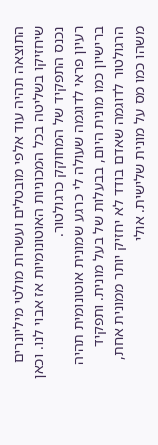התוצאה תהיה עוד אלפי מובטלים ועשרות מולטי מיליונרים שיחזיקו בשליטה בכל המכוניות האוטונומיות אז אבוי לנו. וכאן נכנס התפקיד של המחוקק כרגולטור.
רעיון פראי לדוגמה שעולה לי כרגע שמונית אוטונומית תהיה ברישיון כמו מונית היום, בבעלות של בעל מונית. ותפקיד הרגולטור לדוגמה שאדם בודד לא יחזיק יותר ממונית אחת, משהו כמו מס על מונית שלישית. אולי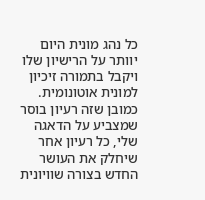כל נהג מונית היום יוותר על הרישיון שלו ויקבל בתמורה זיכיון למונית אוטונומית.
כמובן שזה רעיון בוסר שמצביע על הדאגה שלי, כל רעיון אחר שיחלק את העושר החדש בצורה שוויונית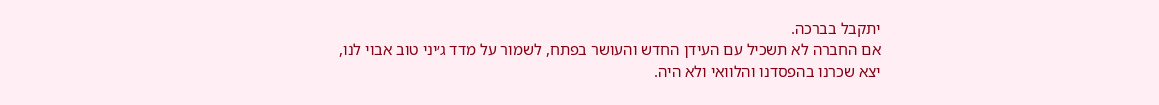יתקבל בברכה.
אם החברה לא תשכיל עם העידן החדש והעושר בפתח, לשמור על מדד ג׳יני טוב אבוי לנו, יצא שכרנו בהפסדנו והלוואי ולא היה.